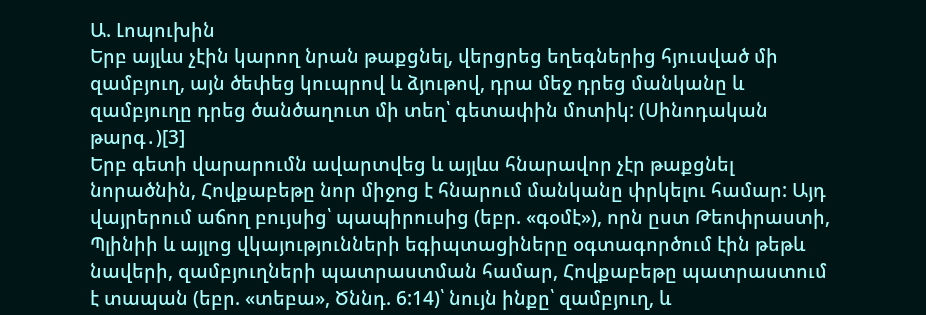Ա. Լոպուխին
Երբ այլևս չէին կարող նրան թաքցնել, վերցրեց եղեգներից հյուսված մի զամբյուղ, այն ծեփեց կուպրով և ձյութով, դրա մեջ դրեց մանկանը և զամբյուղը դրեց ծանծաղուտ մի տեղ՝ գետափին մոտիկ: (Սինոդական թարգ․)[3]
Երբ գետի վարարումն ավարտվեց և այլևս հնարավոր չէր թաքցնել նորածնին, Հովքաբեթը նոր միջոց է հնարում մանկանը փրկելու համար: Այդ վայրերում աճող բույսից՝ պապիրուսից (եբր. «գօմէ»), որն ըստ Թեոփրաստի, Պլինիի և այլոց վկայությունների եգիպտացիները օգտագործում էին թեթև նավերի, զամբյուղների պատրաստման համար, Հովքաբեթը պատրաստում է տապան (եբր. «տեբա», Ծննդ. 6:14)՝ նույն ինքը՝ զամբյուղ, և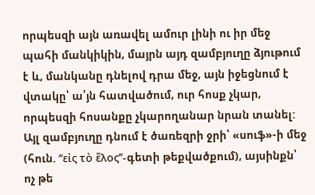որպեսզի այն առավել ամուր լինի ու իր մեջ պահի մանկիկին, մայրն այդ զամբյուղը ձյութում է և, մանկանը դնելով դրա մեջ, այն իջեցնում է վտակը՝ ա՛յն հատվածում, ուր հոսք չկար, որպեսզի հոսանքը չկարողանար նրան տանել: Այլ զամբյուղը դնում է ծառեզրի ջրի՝ «սուֆ»-ի մեջ (հուն. ‘‘εἰς τὸ ἕλος’’-գետի թեքվածքում), այսինքն՝ ոչ թե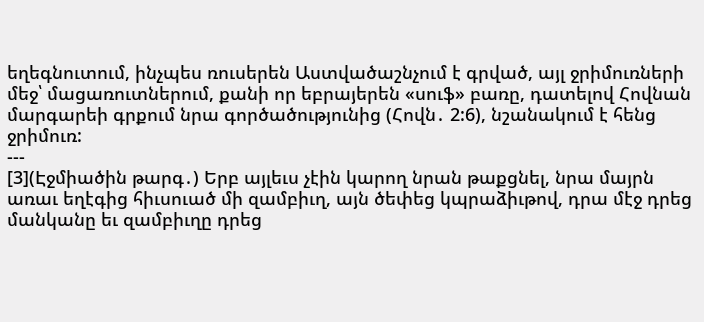եղեգնուտում, ինչպես ռուսերեն Աստվածաշնչում է գրված, այլ ջրիմուռների մեջ՝ մացառուտներում, քանի որ եբրայերեն «սուֆ» բառը, դատելով Հովնան մարգարեի գրքում նրա գործածությունից (Հովն․ 2:6), նշանակում է հենց ջրիմուռ:
---
[3](Էջմիածին թարգ․) Երբ այլեւս չէին կարող նրան թաքցնել, նրա մայրն առաւ եղէգից հիւսուած մի զամբիւղ, այն ծեփեց կպրաձիւթով, դրա մէջ դրեց մանկանը եւ զամբիւղը դրեց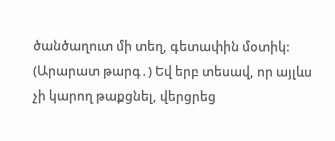ծանծաղուտ մի տեղ, գետափին մօտիկ:
(Արարատ թարգ․) Եվ երբ տեսավ, որ այլևս չի կարող թաքցնել, վերցրեց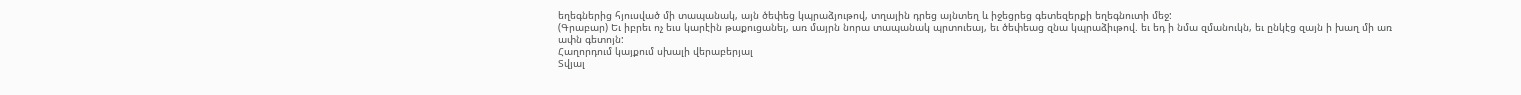եղեգներից հյուսված մի տապանակ, այն ծեփեց կպրաձյութով, տղային դրեց այնտեղ և իջեցրեց գետեզերքի եղեգնուտի մեջ:
(Գրաբար) Եւ իբրեւ ոչ եւս կարէին թաքուցանել, առ մայրն նորա տապանակ պրտուեայ, եւ ծեփեաց զնա կպրաձիւթով. եւ եդ ի նմա զմանուկն, եւ ընկէց զայն ի խաղ մի առ ափն գետոյն:
Հաղորդում կայքում սխալի վերաբերյալ
Տվյալ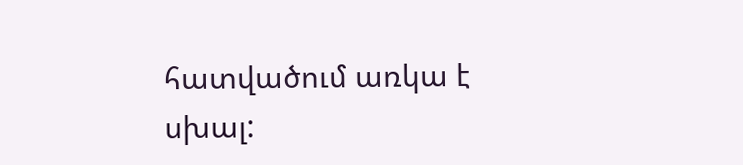հատվածում առկա է սխալ: